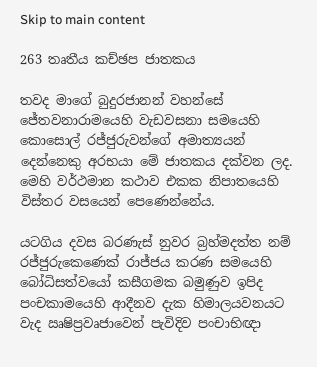Skip to main content

263 තෘතීය කච්ඡප ජාතකය

තවද මාගේ බුදුරජානන් වහන්සේ ජේතවනාරාමයෙහි වැඩවසනා සමයෙහි කොසොල් රජ්ජුරුවන්ගේ අමාත්‍යයන් දෙන්නෙකු අරභයා මේ ජාතකය දක්වන ලද. මෙහි වර්ථමාන කථාව එකක නිපාතයෙහි විස්තර වසයෙන් පෙණෙන්නේය.

යටගිය දවස බරණැස් නුවර බ්‍රහ්මදත්ත නම් රජ්ජුරුකෙණෙක් රාජ්ජය කරණ සමයෙහි බෝධිසත්වයෝ කසීගමක බමුණුව ඉපිද පංචකාමයෙහි ආදීනව දැක හිමාලයවනයට වැද ඍෂිප්‍රවෘජාවෙන් පැවිදිව පංචාභිඥා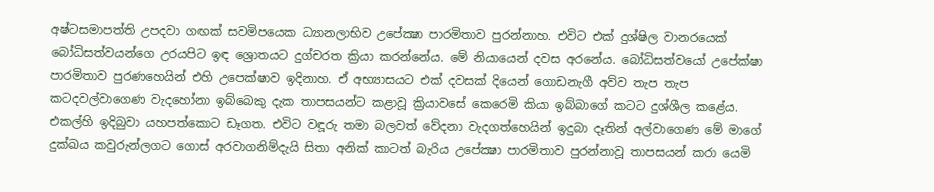අෂ්ටසමාපත්ති උපදවා ගඟක් සවමිපයෙක ධ්‍යානලාභිව උපේක්‍ෂා පාරමිතාව පුරන්නාහ. එවිට එක් දුශ්ෂිල වානරයෙක් බෝධිසත්වයන්ගෙ උරයපිට ඉඳ ශ්‍රොතයට දුග්චරත ක්‍රියා කරන්නේය. මේ නියායෙන් දවස අරනේය. බෝධිසත්වයෝ උපේක්ෂා පාරමිතාව පුරණහෙයින් එහි උපෙක්ෂාව ඉදිනාහ. ඒ අභ්‍යාසයට එක් දවසක් දියෙන් ගොඩනැගී අව්ව තැප තැප කටදවල්වාගෙණ වැදහෝනා ඉබ්බෙකු දැක තාපසයන්ට කළාවූ ක්‍රියාවසේ කෙරෙමි කියා ඉබ්බාගේ කටට දුශ්ශීල කළේය. එකල්හි ඉදිබුවා යහපත්කොට ඩෑගත. එවිට වඳූරු තමා බලවත් වේදනා වැදගත්හෙයින් ඉදුබා දෑතින් අල්වාගෙණ මේ මාගේ දුක්ඛය කවුරුන්ලගට ගොස් අරවාගනිම්දැයි සිතා අනික් කාටත් බැරිය උපේක්‍ෂා පාරමිතාව පුරන්නාවූ තාපසයන් කරා යෙමි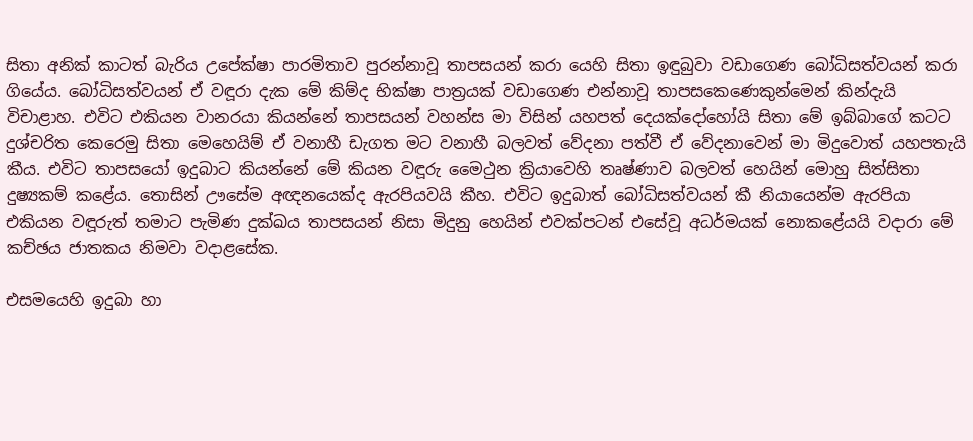සිතා අනික් කාටත් බැරිය උපේක්ෂා පාරමිතාව පුරන්නාවූ තාපසයන් කරා යෙහි සිතා ඉඳුබුවා වඩාගෙණ බෝධිසත්වයන් කරා ගියේය. බෝධිසත්වයන් ඒ වඳූරා දැක මේ කිම්ද භික්ෂා පාත්‍රයක් වඩාගෙණ එන්නාවූ තාපසකෙණෙකුන්මෙන් කින්දැයි විචාළාහ. එවිට එකියන වානරයා කියන්නේ තාපසයන් වහන්ස මා විසින් යහපත් දෙයක්දෝහෝයි සිතා මේ ඉබ්බාගේ කටට දුශ්චරිත කෙරෙමු සිතා මෙහෙයිම් ඒ වනාහී ඩැගත මට වනාහී බලවත් වේදනා පත්වී ඒ වේදනාවෙන් මා මිදුවොත් යහපතැයි කීය. එවිට තාපසයෝ ඉදුබාට කියන්නේ මේ කියන වඳූරු මෛථුන ක්‍රියාවෙහි තෘෂ්ණාව බලවත් හෙයින් මොහු සිත්සිතා දුෂ්‍යකම් කළේය. තොසින් ඌසේම අඥනයෙක්ද ඇරපියවයි කීහ. එවිට ඉදුබාත් බෝධිසත්වයන් කී නියායෙන්ම ඇරපියා එකියන වඳූරුත් තමාට පැමිණ දුක්ඛය තාපසයන් නිසා මිදුනු හෙයින් එවක්පටන් එසේවූ අධර්මයක් නොකළේයයි වදාරා මේ කච්ඡය ජාතකය නිමවා වදාළසේක.

එසමයෙහි ඉදුබා හා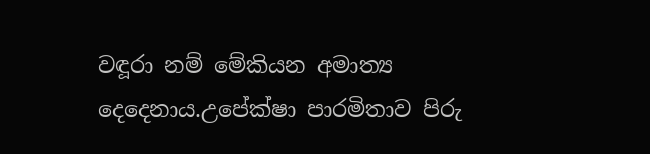වඳූරා නම් මේකියන අමාත්‍ය දෙදෙනාය.උපේක්ෂා පාරමිතාව පිරු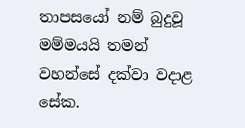තාපසයෝ නම් බුදුවූ මම්මයයි තමන් වහන්සේ දක්වා වදාළ සේක.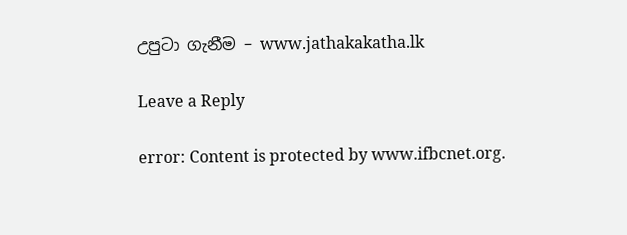උපුටා ගැනීම – www.jathakakatha.lk

Leave a Reply

error: Content is protected by www.ifbcnet.org.